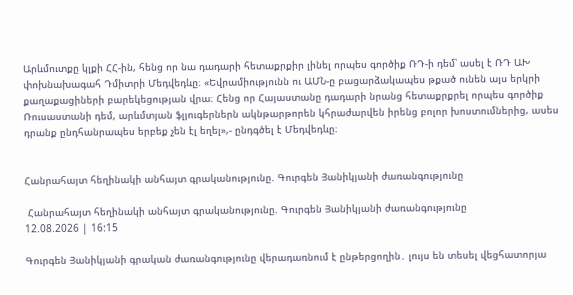Արևմուտքը կլքի ՀՀ-ին, հենց որ նա դադարի հետաքրքիր լինել որպես գործիք ՌԴ-ի դեմ՝ ասել է ՌԴ ԱԽ փոխնախագահ Դմիտրի Մեդվեդևը։ «Եվրամիությունն ու ԱՄՆ-ը բացարձակապես թքած ունեն այս երկրի քաղաքացիների բարեկեցության վրա։ Հենց որ Հայաստանը դադարի նրանց հետաքրքրել որպես գործիք Ռուսաստանի դեմ, արևմտյան ֆլյուգերներն ակնթարթորեն կհրաժարվեն իրենց բոլոր խոստումներից, ասես դրանք ընդհանրապես երբեք չեն էլ եղել»,- ընդգծել է Մեդվեդևը։


Հանրահայտ հեղինակի անհայտ գրականությունը. Գուրգեն Յանիկյանի ժառանգությունը

 Հանրահայտ հեղինակի անհայտ գրականությունը. Գուրգեն Յանիկյանի ժառանգությունը
12.08.2026 | 16:15

Գուրգեն Յանիկյանի գրական ժառանգությունը վերադառնում է ընթերցողին․ լույս են տեսել վեցհատորյա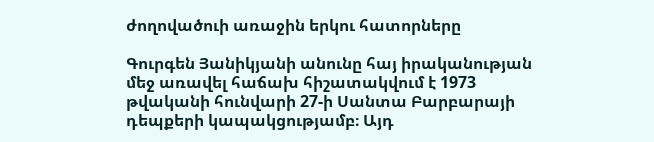ժողովածուի առաջին երկու հատորները

Գուրգեն Յանիկյանի անունը հայ իրականության մեջ առավել հաճախ հիշատակվում է 1973 թվականի հունվարի 27-ի Սանտա Բարբարայի դեպքերի կապակցությամբ։ Այդ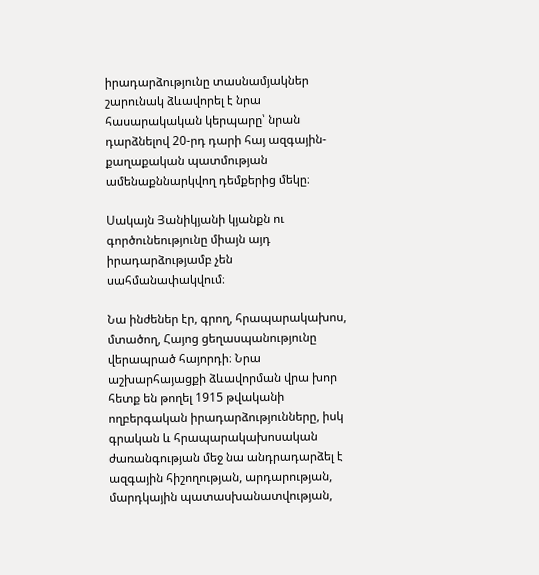իրադարձությունը տասնամյակներ շարունակ ձևավորել է նրա հասարակական կերպարը՝ նրան դարձնելով 20-րդ դարի հայ ազգային-քաղաքական պատմության ամենաքննարկվող դեմքերից մեկը։

Սակայն Յանիկյանի կյանքն ու գործունեությունը միայն այդ իրադարձությամբ չեն սահմանափակվում։

Նա ինժեներ էր, գրող, հրապարակախոս, մտածող, Հայոց ցեղասպանությունը վերապրած հայորդի։ Նրա աշխարհայացքի ձևավորման վրա խոր հետք են թողել 1915 թվականի ողբերգական իրադարձությունները, իսկ գրական և հրապարակախոսական ժառանգության մեջ նա անդրադարձել է ազգային հիշողության, արդարության, մարդկային պատասխանատվության,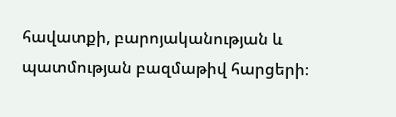հավատքի, բարոյականության և պատմության բազմաթիվ հարցերի։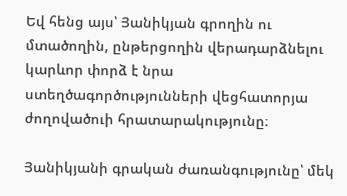Եվ հենց այս՝ Յանիկյան գրողին ու մտածողին, ընթերցողին վերադարձնելու կարևոր փորձ է նրա ստեղծագործությունների վեցհատորյա ժողովածուի հրատարակությունը։

Յանիկյանի գրական ժառանգությունը՝ մեկ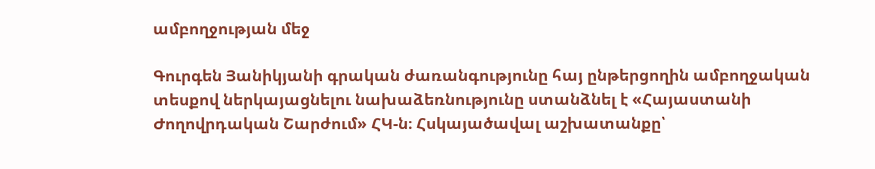ամբողջության մեջ

Գուրգեն Յանիկյանի գրական ժառանգությունը հայ ընթերցողին ամբողջական տեսքով ներկայացնելու նախաձեռնությունը ստանձնել է «Հայաստանի Ժողովրդական Շարժում» ՀԿ-ն։ Հսկայածավալ աշխատանքը՝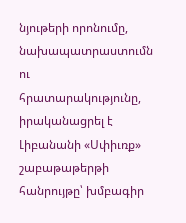նյութերի որոնումը, նախապատրաստումն ու հրատարակությունը, իրականացրել է Լիբանանի «Սփիւռք» շաբաթաթերթի հանրույթը՝ խմբագիր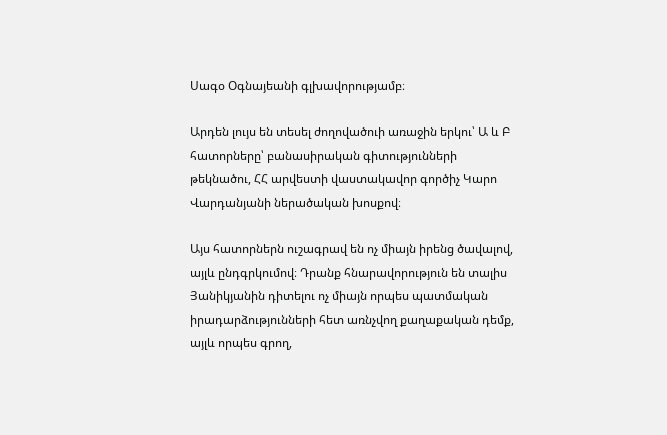Սագօ Օգնայեանի գլխավորությամբ։

Արդեն լույս են տեսել ժողովածուի առաջին երկու՝ Ա և Բ հատորները՝ բանասիրական գիտությունների թեկնածու, ՀՀ արվեստի վաստակավոր գործիչ Կարո Վարդանյանի ներածական խոսքով։

Այս հատորներն ուշագրավ են ոչ միայն իրենց ծավալով, այլև ընդգրկումով։ Դրանք հնարավորություն են տալիս Յանիկյանին դիտելու ոչ միայն որպես պատմական իրադարձությունների հետ առնչվող քաղաքական դեմք, այլև որպես գրող,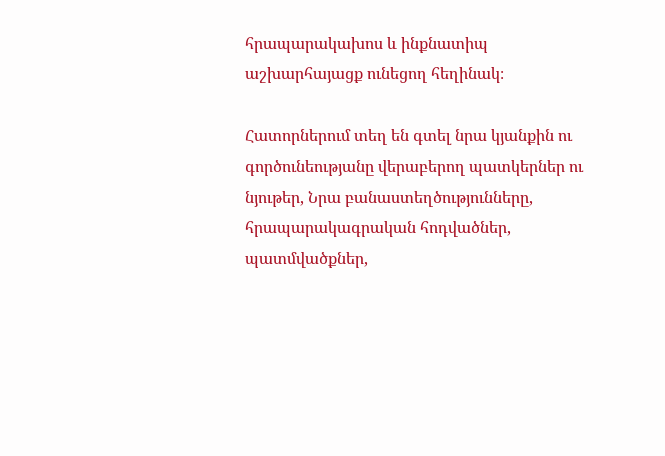հրապարակախոս և ինքնատիպ աշխարհայացք ունեցող հեղինակ։

Հատորներում տեղ են գտել նրա կյանքին ու գործունեությանը վերաբերող պատկերներ ու նյութեր, Նրա բանաստեղծությունները, հրապարակագրական հոդվածներ, պատմվածքներ,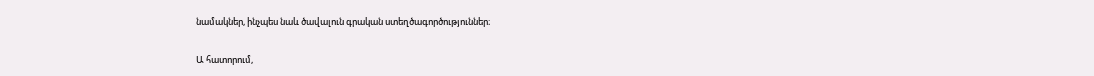նամակներ, ինչպես նաև ծավալուն գրական ստեղծագործություններ։

Ա հատորում,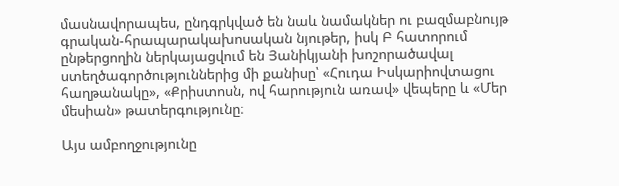մասնավորապես, ընդգրկված են նաև նամակներ ու բազմաբնույթ գրական-հրապարակախոսական նյութեր, իսկ Բ հատորում ընթերցողին ներկայացվում են Յանիկյանի խոշորածավալ ստեղծագործություններից մի քանիսը՝ «Հուդա Իսկարիովտացու հաղթանակը», «Քրիստոսն, ով հարություն առավ» վեպերը և «Մեր մեսիան» թատերգությունը։

Այս ամբողջությունը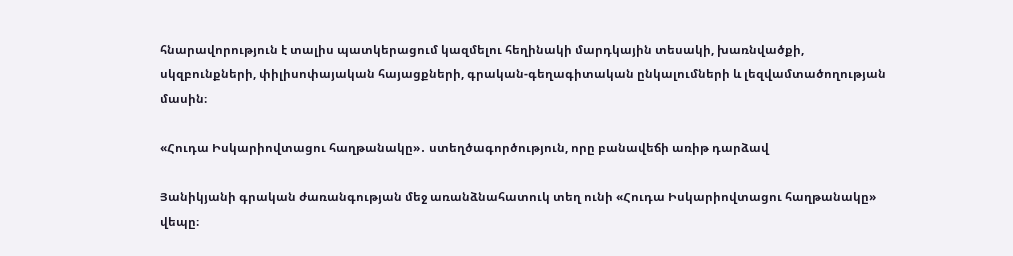հնարավորություն է տալիս պատկերացում կազմելու հեղինակի մարդկային տեսակի, խառնվածքի, սկզբունքների, փիլիսոփայական հայացքների, գրական-գեղագիտական ընկալումների և լեզվամտածողության մասին։

«Հուդա Իսկարիովտացու հաղթանակը»․ ստեղծագործություն, որը բանավեճի առիթ դարձավ

Յանիկյանի գրական ժառանգության մեջ առանձնահատուկ տեղ ունի «Հուդա Իսկարիովտացու հաղթանակը» վեպը։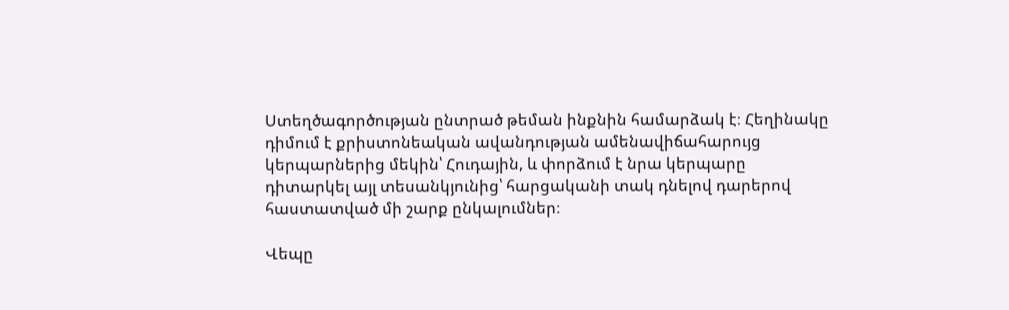Ստեղծագործության ընտրած թեման ինքնին համարձակ է։ Հեղինակը դիմում է քրիստոնեական ավանդության ամենավիճահարույց կերպարներից մեկին՝ Հուդային, և փորձում է նրա կերպարը դիտարկել այլ տեսանկյունից՝ հարցականի տակ դնելով դարերով հաստատված մի շարք ընկալումներ։

Վեպը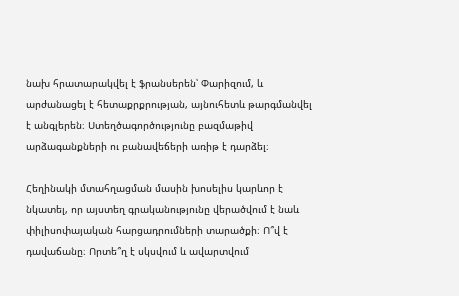նախ հրատարակվել է ֆրանսերեն՝ Փարիզում, և արժանացել է հետաքրքրության, այնուհետև թարգմանվել է անգլերեն։ Ստեղծագործությունը բազմաթիվ արձագանքների ու բանավեճերի առիթ է դարձել։

Հեղինակի մտահղացման մասին խոսելիս կարևոր է նկատել, որ այստեղ գրականությունը վերածվում է նաև փիլիսոփայական հարցադրումների տարածքի։ Ո՞վ է դավաճանը։ Որտե՞ղ է սկսվում և ավարտվում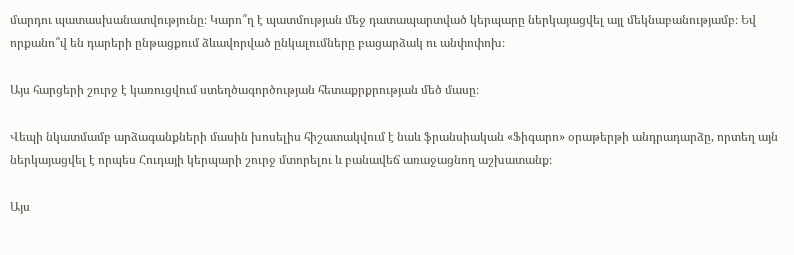մարդու պատասխանատվությունը։ Կարո՞ղ է պատմության մեջ դատապարտված կերպարը ներկայացվել այլ մեկնաբանությամբ։ Եվ որքանո՞վ են դարերի ընթացքում ձևավորված ընկալումները բացարձակ ու անփոփոխ։

Այս հարցերի շուրջ է կառուցվում ստեղծագործության հետաքրքրության մեծ մասը։

Վեպի նկատմամբ արձագանքների մասին խոսելիս հիշատակվում է նաև ֆրանսիական «Ֆիգարո» օրաթերթի անդրադարձը, որտեղ այն ներկայացվել է որպես Հուդայի կերպարի շուրջ մտորելու և բանավեճ առաջացնող աշխատանք։

Այս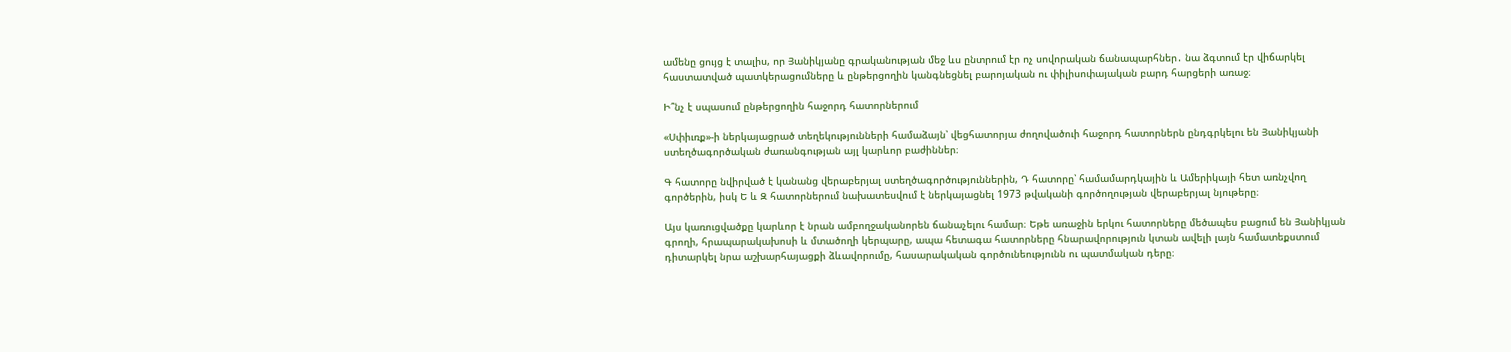ամենը ցույց է տալիս, որ Յանիկյանը գրականության մեջ ևս ընտրում էր ոչ սովորական ճանապարհներ․ նա ձգտում էր վիճարկել հաստատված պատկերացումները և ընթերցողին կանգնեցնել բարոյական ու փիլիսոփայական բարդ հարցերի առաջ։

Ի՞նչ է սպասում ընթերցողին հաջորդ հատորներում

«Սփիւռք»-ի ներկայացրած տեղեկությունների համաձայն՝ վեցհատորյա ժողովածուի հաջորդ հատորներն ընդգրկելու են Յանիկյանի ստեղծագործական ժառանգության այլ կարևոր բաժիններ։

Գ հատորը նվիրված է կանանց վերաբերյալ ստեղծագործություններին, Դ հատորը՝ համամարդկային և Ամերիկայի հետ առնչվող գործերին, իսկ Ե և Զ հատորներում նախատեսվում է ներկայացնել 1973 թվականի գործողության վերաբերյալ նյութերը։

Այս կառուցվածքը կարևոր է նրան ամբողջականորեն ճանաչելու համար։ Եթե առաջին երկու հատորները մեծապես բացում են Յանիկյան գրողի, հրապարակախոսի և մտածողի կերպարը, ապա հետագա հատորները հնարավորություն կտան ավելի լայն համատեքստում դիտարկել նրա աշխարհայացքի ձևավորումը, հասարակական գործունեությունն ու պատմական դերը։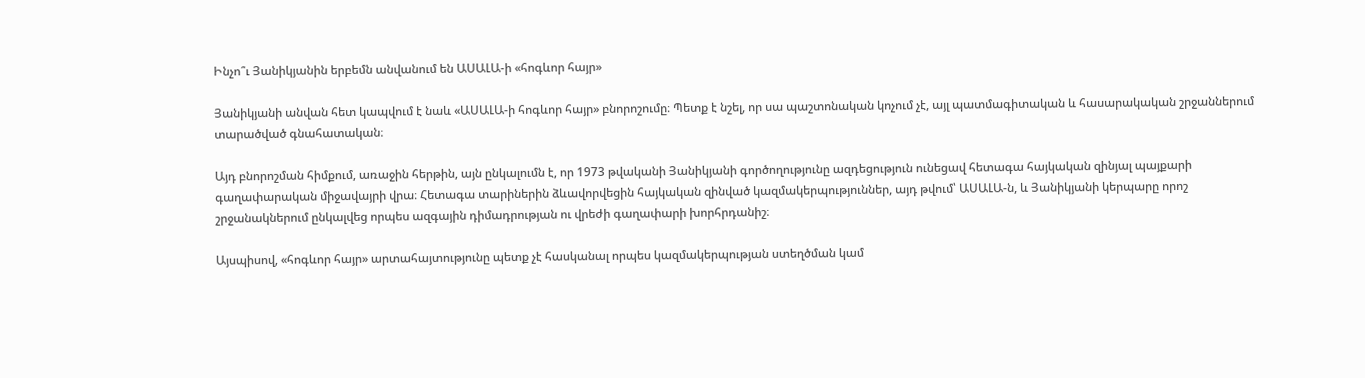Ինչո՞ւ Յանիկյանին երբեմն անվանում են ԱՍԱԼԱ-ի «հոգևոր հայր»

Յանիկյանի անվան հետ կապվում է նաև «ԱՍԱԼԱ-ի հոգևոր հայր» բնորոշումը։ Պետք է նշել, որ սա պաշտոնական կոչում չէ, այլ պատմագիտական և հասարակական շրջաններում տարածված գնահատական։

Այդ բնորոշման հիմքում, առաջին հերթին, այն ընկալումն է, որ 1973 թվականի Յանիկյանի գործողությունը ազդեցություն ունեցավ հետագա հայկական զինյալ պայքարի գաղափարական միջավայրի վրա։ Հետագա տարիներին ձևավորվեցին հայկական զինված կազմակերպություններ, այդ թվում՝ ԱՍԱԼԱ-ն, և Յանիկյանի կերպարը որոշ շրջանակներում ընկալվեց որպես ազգային դիմադրության ու վրեժի գաղափարի խորհրդանիշ։

Այսպիսով, «հոգևոր հայր» արտահայտությունը պետք չէ հասկանալ որպես կազմակերպության ստեղծման կամ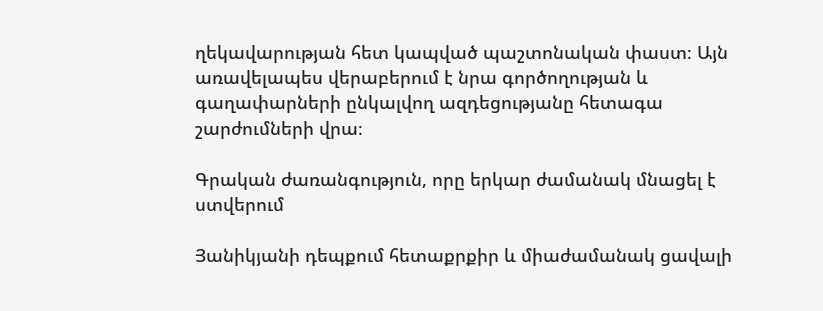ղեկավարության հետ կապված պաշտոնական փաստ։ Այն առավելապես վերաբերում է նրա գործողության և գաղափարների ընկալվող ազդեցությանը հետագա շարժումների վրա։

Գրական ժառանգություն, որը երկար ժամանակ մնացել է ստվերում

Յանիկյանի դեպքում հետաքրքիր և միաժամանակ ցավալի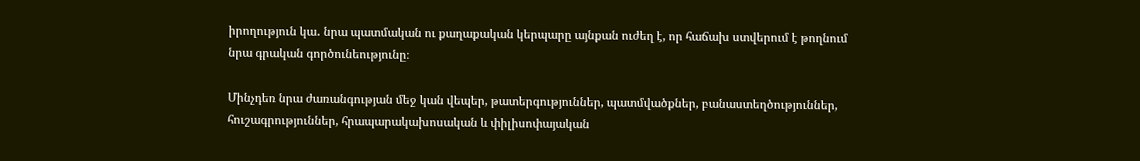իրողություն կա․ նրա պատմական ու քաղաքական կերպարը այնքան ուժեղ է, որ հաճախ ստվերում է թողնում նրա գրական գործունեությունը։

Մինչդեռ նրա ժառանգության մեջ կան վեպեր, թատերգություններ, պատմվածքներ, բանաստեղծություններ, հուշագրություններ, հրապարակախոսական և փիլիսոփայական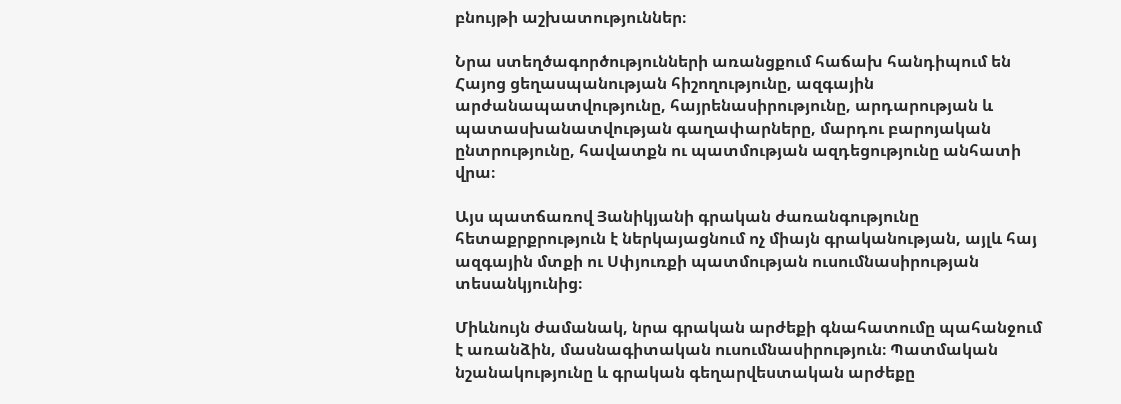բնույթի աշխատություններ։

Նրա ստեղծագործությունների առանցքում հաճախ հանդիպում են Հայոց ցեղասպանության հիշողությունը, ազգային արժանապատվությունը, հայրենասիրությունը, արդարության և պատասխանատվության գաղափարները, մարդու բարոյական ընտրությունը, հավատքն ու պատմության ազդեցությունը անհատի վրա։

Այս պատճառով Յանիկյանի գրական ժառանգությունը հետաքրքրություն է ներկայացնում ոչ միայն գրականության, այլև հայ ազգային մտքի ու Սփյուռքի պատմության ուսումնասիրության տեսանկյունից։

Միևնույն ժամանակ, նրա գրական արժեքի գնահատումը պահանջում է առանձին, մասնագիտական ուսումնասիրություն։ Պատմական նշանակությունը և գրական գեղարվեստական արժեքը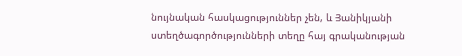նույնական հասկացություններ չեն, և Յանիկյանի ստեղծագործությունների տեղը հայ գրականության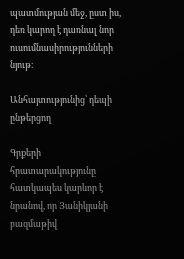պատմության մեջ, ըստ իս, դեռ կարող է դառնալ նոր ուսումնասիրությունների նյութ։

Անհայտությունից՝ դեպի ընթերցող

Գրքերի հրատարակությունը հատկապես կարևոր է նրանով, որ Յանիկյանի բազմաթիվ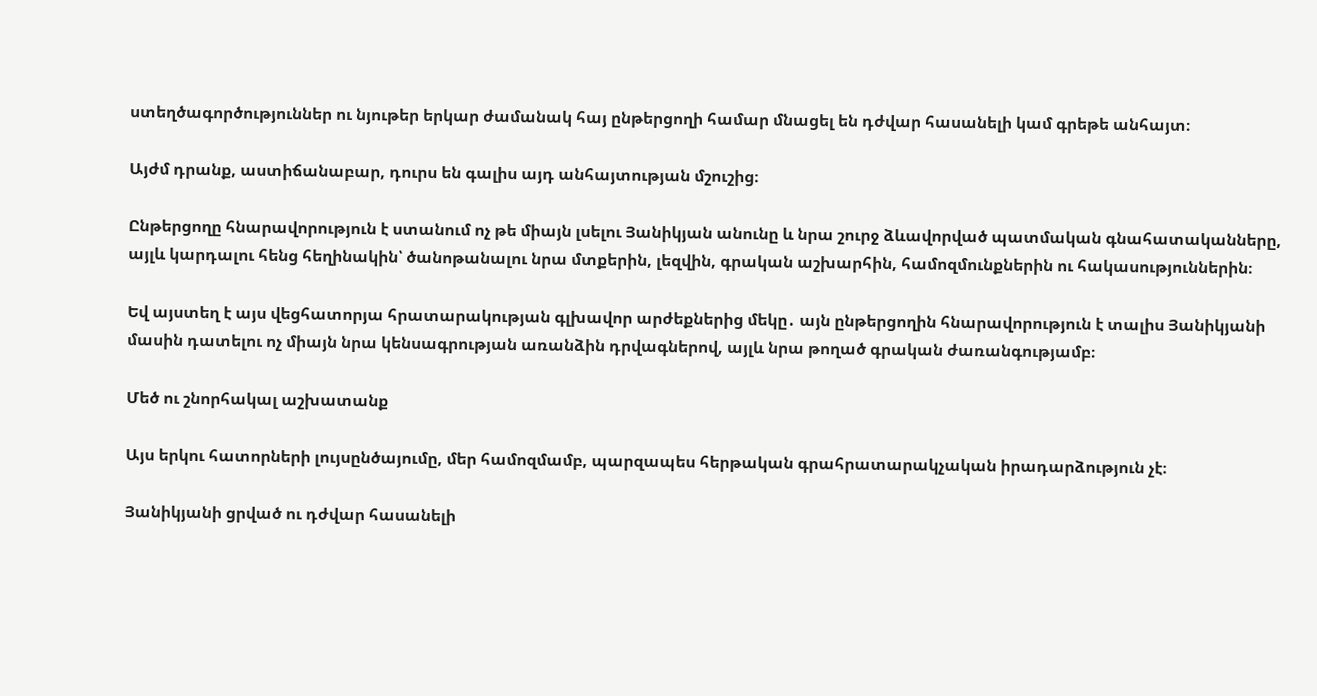ստեղծագործություններ ու նյութեր երկար ժամանակ հայ ընթերցողի համար մնացել են դժվար հասանելի կամ գրեթե անհայտ։

Այժմ դրանք, աստիճանաբար, դուրս են գալիս այդ անհայտության մշուշից։

Ընթերցողը հնարավորություն է ստանում ոչ թե միայն լսելու Յանիկյան անունը և նրա շուրջ ձևավորված պատմական գնահատականները, այլև կարդալու հենց հեղինակին՝ ծանոթանալու նրա մտքերին, լեզվին, գրական աշխարհին, համոզմունքներին ու հակասություններին։

Եվ այստեղ է այս վեցհատորյա հրատարակության գլխավոր արժեքներից մեկը․ այն ընթերցողին հնարավորություն է տալիս Յանիկյանի մասին դատելու ոչ միայն նրա կենսագրության առանձին դրվագներով, այլև նրա թողած գրական ժառանգությամբ։

Մեծ ու շնորհակալ աշխատանք

Այս երկու հատորների լույսընծայումը, մեր համոզմամբ, պարզապես հերթական գրահրատարակչական իրադարձություն չէ։

Յանիկյանի ցրված ու դժվար հասանելի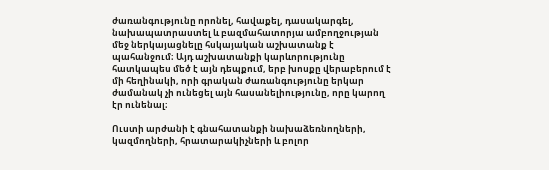ժառանգությունը որոնել, հավաքել, դասակարգել, նախապատրաստել և բազմահատորյա ամբողջության մեջ ներկայացնելը հսկայական աշխատանք է պահանջում։ Այդ աշխատանքի կարևորությունը հատկապես մեծ է այն դեպքում, երբ խոսքը վերաբերում է մի հեղինակի, որի գրական ժառանգությունը երկար ժամանակ չի ունեցել այն հասանելիությունը, որը կարող էր ունենալ։

Ուստի արժանի է գնահատանքի նախաձեռնողների, կազմողների, հրատարակիչների և բոլոր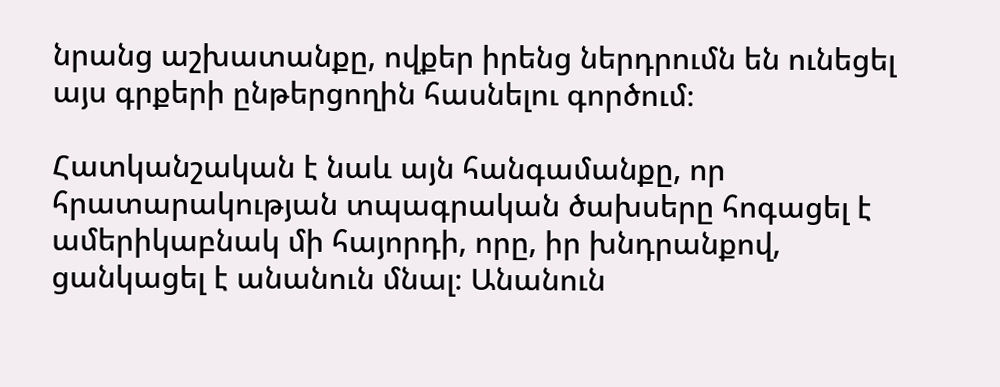նրանց աշխատանքը, ովքեր իրենց ներդրումն են ունեցել այս գրքերի ընթերցողին հասնելու գործում։

Հատկանշական է նաև այն հանգամանքը, որ հրատարակության տպագրական ծախսերը հոգացել է ամերիկաբնակ մի հայորդի, որը, իր խնդրանքով, ցանկացել է անանուն մնալ։ Անանուն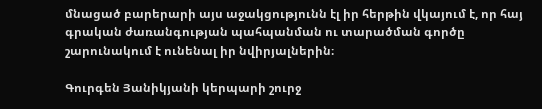մնացած բարերարի այս աջակցությունն էլ իր հերթին վկայում է, որ հայ գրական ժառանգության պահպանման ու տարածման գործը շարունակում է ունենալ իր նվիրյալներին։

Գուրգեն Յանիկյանի կերպարի շուրջ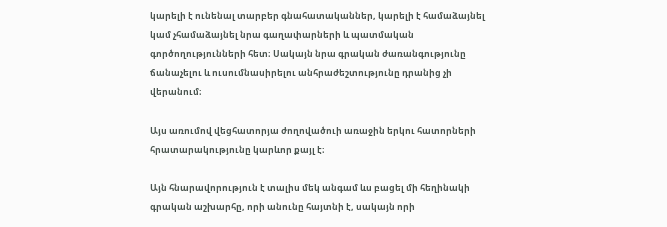կարելի է ունենալ տարբեր գնահատականներ, կարելի է համաձայնել կամ չհամաձայնել նրա գաղափարների և պատմական գործողությունների հետ։ Սակայն նրա գրական ժառանգությունը ճանաչելու և ուսումնասիրելու անհրաժեշտությունը դրանից չի վերանում։

Այս առումով վեցհատորյա ժողովածուի առաջին երկու հատորների հրատարակությունը կարևոր քայլ է։

Այն հնարավորություն է տալիս մեկ անգամ ևս բացել մի հեղինակի գրական աշխարհը, որի անունը հայտնի է, սակայն որի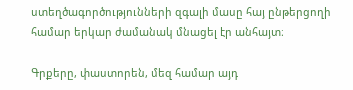ստեղծագործությունների զգալի մասը հայ ընթերցողի համար երկար ժամանակ մնացել էր անհայտ։

Գրքերը, փաստորեն, մեզ համար այդ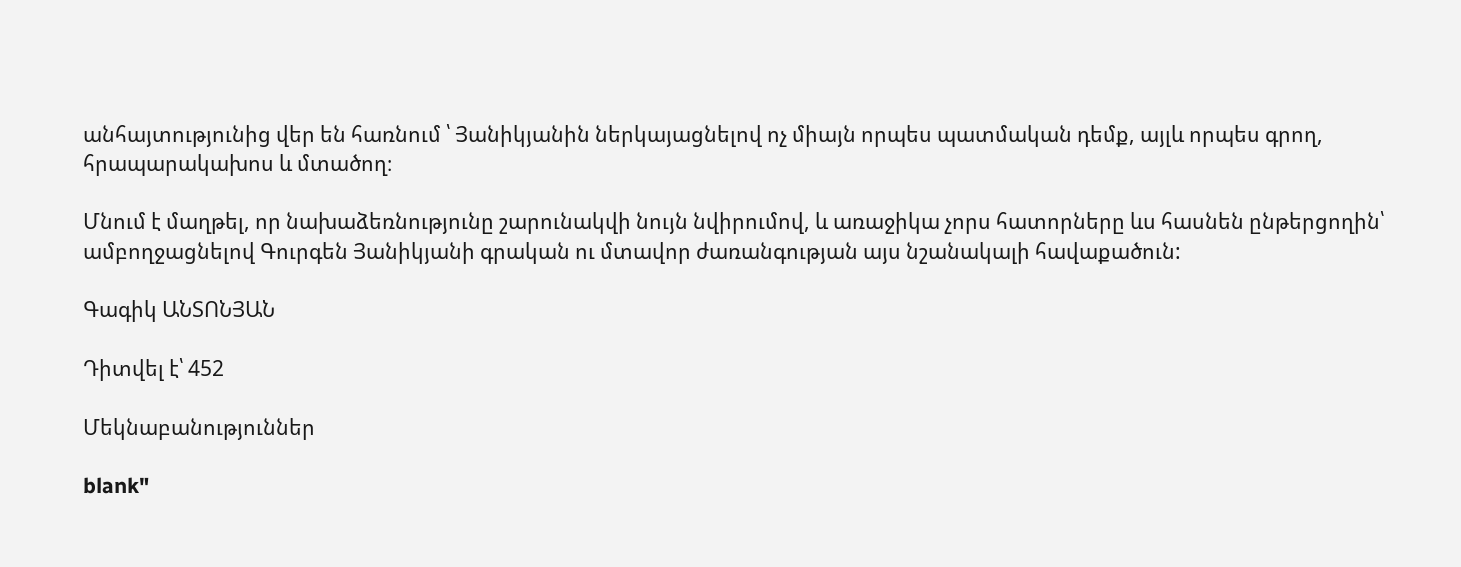անհայտությունից վեր են հառնում ՝ Յանիկյանին ներկայացնելով ոչ միայն որպես պատմական դեմք, այլև որպես գրող, հրապարակախոս և մտածող։

Մնում է մաղթել, որ նախաձեռնությունը շարունակվի նույն նվիրումով, և առաջիկա չորս հատորները ևս հասնեն ընթերցողին՝ ամբողջացնելով Գուրգեն Յանիկյանի գրական ու մտավոր ժառանգության այս նշանակալի հավաքածուն:

Գագիկ ԱՆՏՈՆՅԱՆ

Դիտվել է՝ 452

Մեկնաբանություններ

blank"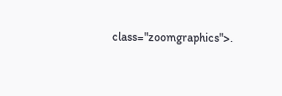class="zoomgraphics">.